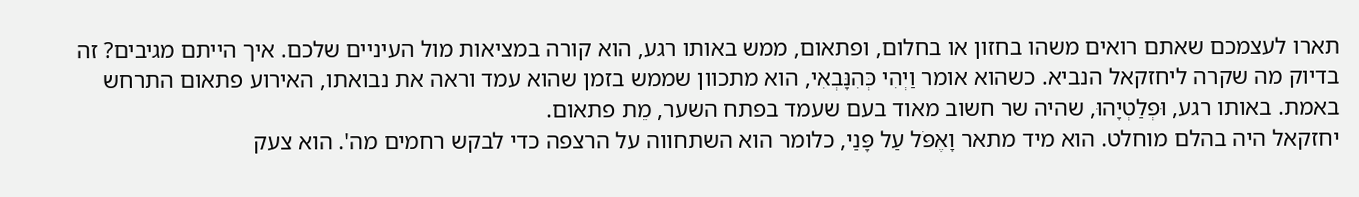תארו לעצמכם שאתם רואים משהו בחזון או בחלום, ופתאום, ממש באותו רגע, הוא קורה במציאות מול העיניים שלכם. איך הייתם מגיבים? זה בדיוק מה שקרה ליחזקאל הנביא. כשהוא אומר וַיְהִי כְּהִנָּבְאִי, הוא מתכוון שממש בזמן שהוא עמד וראה את נבואתו, האירוע פתאום התרחש באמת. באותו רגע, וּפְלַטְיָהוּ, שהיה שר חשוב מאוד בעם שעמד בפתח השער, מֵת פתאום.
יחזקאל היה בהלם מוחלט. הוא מיד מתאר וָאֶפֹּל עַל פָּנַי, כלומר הוא השתחווה על הרצפה כדי לבקש רחמים מה'. הוא צעק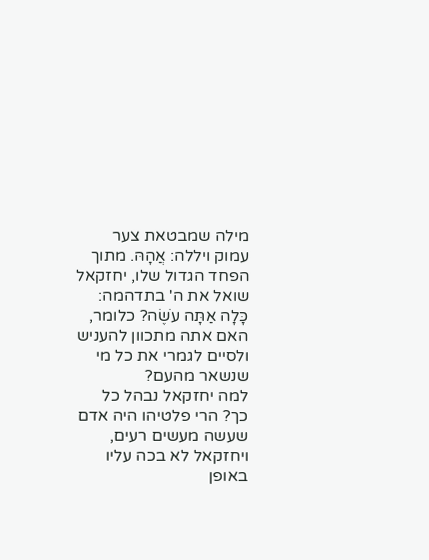מילה שמבטאת צער עמוק ויללה: אֲהָהּ. מתוך הפחד הגדול שלו, יחזקאל שואל את ה' בתדהמה: כָּלָה אַתָּה עֹשֶׂה? כלומר, האם אתה מתכוון להעניש ולסיים לגמרי את כל מי שנשאר מהעם?
למה יחזקאל נבהל כל כך? הרי פלטיהו היה אדם שעשה מעשים רעים, ויחזקאל לא בכה עליו באופן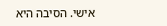אישי. הסיבה היא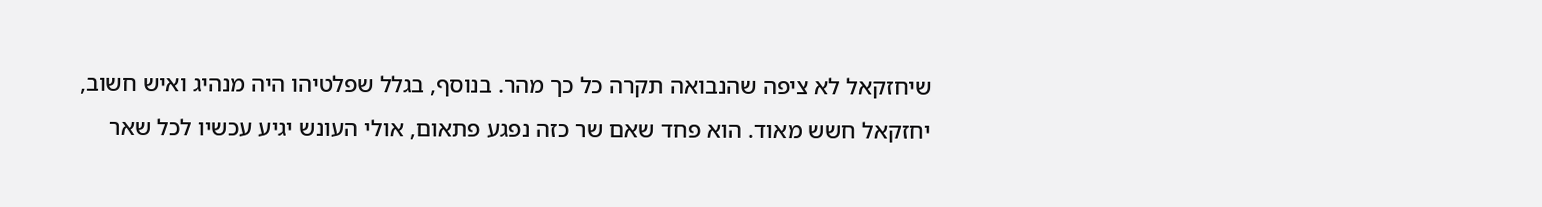שיחזקאל לא ציפה שהנבואה תקרה כל כך מהר. בנוסף, בגלל שפלטיהו היה מנהיג ואיש חשוב, יחזקאל חשש מאוד. הוא פחד שאם שר כזה נפגע פתאום, אולי העונש יגיע עכשיו לכל שאר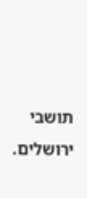תושבי ירושלים.